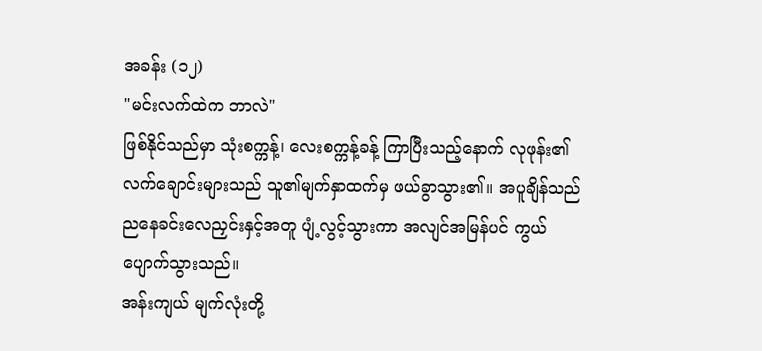အခန်း (၁၂)
"မင်းလက်ထဲက ဘာလဲ"
ဖြစ်နိုင်သည်မှာ သုံးစက္ကန့်၊ လေးစက္ကန့်ခန့် ကြာပြီးသည့်နောက် လုဖုန်း၏ လက်ချောင်းများသည် သူ၏မျက်နှာထက်မှ ဖယ်ခွာသွား၏။ အပူချိန်သည် ညနေခင်းလေညှင်းနှင့်အတူ ပျံ့လွင့်သွားကာ အလျင်အမြန်ပင် ကွယ်ပျောက်သွားသည်။
အန်းကျယ် မျက်လုံးတို့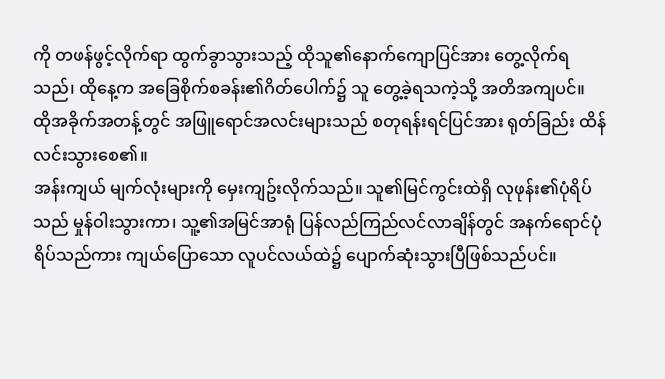ကို တဖန်ဖွင့်လိုက်ရာ ထွက်ခွာသွားသည့် ထိုသူ၏နောက်ကျောပြင်အား တွေ့လိုက်ရသည်၊ ထိုနေ့က အခြေစိုက်စခန်း၏ဂိတ်ပေါက်၌ သူ တွေ့ခဲ့ရသကဲ့သို့ အတိအကျပင်။
ထိုအခိုက်အတန့်တွင် အဖြူရောင်အလင်းများသည် စတုရန်းရင်ပြင်အား ရုတ်ခြည်း ထိန်လင်းသွားစေ၏။
အန်းကျယ် မျက်လုံးများကို မှေးကျဥ်းလိုက်သည်။ သူ၏မြင်ကွင်းထဲရှိ လုဖုန်း၏ပုံရိပ်သည် မှုန်ဝါးသွားကာ၊ သူ့၏အမြင်အာရုံ ပြန်လည်ကြည်လင်လာချိန်တွင် အနက်ရောင်ပုံရိပ်သည်ကား ကျယ်ပြောသော လူပင်လယ်ထဲ၌ ပျောက်ဆုံးသွားပြီဖြစ်သည်ပင်။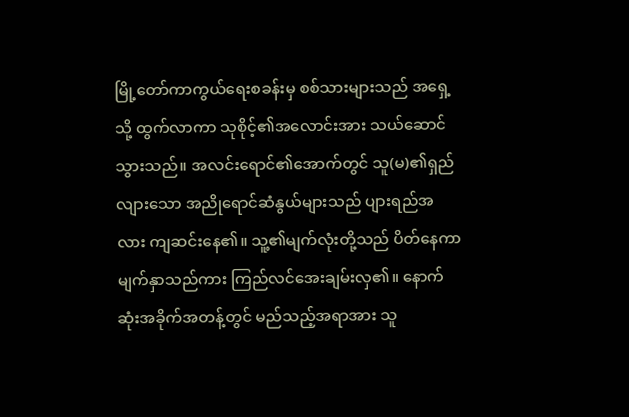မြို့တော်ကာကွယ်ရေးစခန်းမှ စစ်သားများသည် အရှေ့သို့ ထွက်လာကာ သုစိုင့်၏အလောင်းအား သယ်ဆောင်သွားသည်။ အလင်းရောင်၏အောက်တွင် သူ(မ)၏ရှည်လျားသော အညိုရောင်ဆံနွယ်များသည် ပျားရည်အလား ကျဆင်းနေ၏။ သူ့၏မျက်လုံးတို့သည် ပိတ်နေကာ မျက်နှာသည်ကား ကြည်လင်အေးချမ်းလှ၏။ နောက်ဆုံးအခိုက်အတန့်တွင် မည်သည့်အရာအား သူ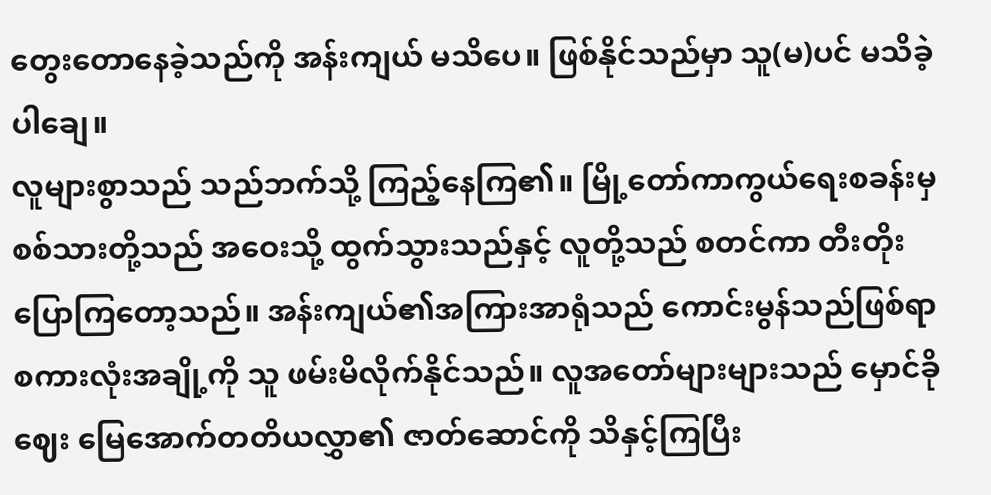တွေးတောနေခဲ့သည်ကို အန်းကျယ် မသိပေ။ ဖြစ်နိုင်သည်မှာ သူ(မ)ပင် မသိခဲ့ပါချေ။
လူများစွာသည် သည်ဘက်သို့ ကြည့်နေကြ၏။ မြို့တော်ကာကွယ်ရေးစခန်းမှ စစ်သားတို့သည် အဝေးသို့ ထွက်သွားသည်နှင့် လူတို့သည် စတင်ကာ တီးတိုးပြောကြတော့သည်။ အန်းကျယ်၏အကြားအာရုံသည် ကောင်းမွန်သည်ဖြစ်ရာ စကားလုံးအချို့ကို သူ ဖမ်းမိလိုက်နိုင်သည်။ လူအတော်များများသည် မှောင်ခိုဈေး မြေအောက်တတိယလွှာ၏ ဇာတ်ဆောင်ကို သိနှင့်ကြပြီး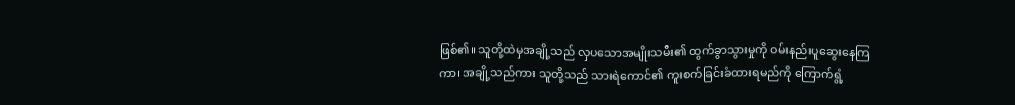ဖြစ်၏။ သူတို့ထဲမှအချို့သည် လှပသောအမျိုးသမီး၏ ထွက်ခွာသွားမှုကို ဝမ်းနည်းပူဆွေးနေကြကာ၊ အချို့သည်ကား သူတို့သည် သားရဲကောင်၏ ကူးစက်ခြင်းခံထားရမည်ကို ကြောက်ရွံ့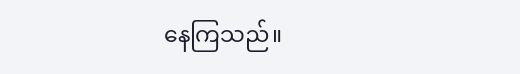နေကြသည်။